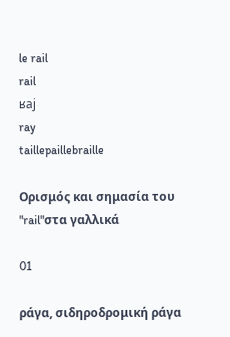le rail
rail
ʁaj
ray
taillepaillebraille

Ορισμός και σημασία του "rail"στα γαλλικά

01

ράγα, σιδηροδρομική ράγα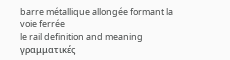barre métallique allongée formant la voie ferrée
le rail definition and meaning
γραμματικές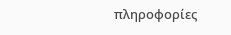πληροφορίες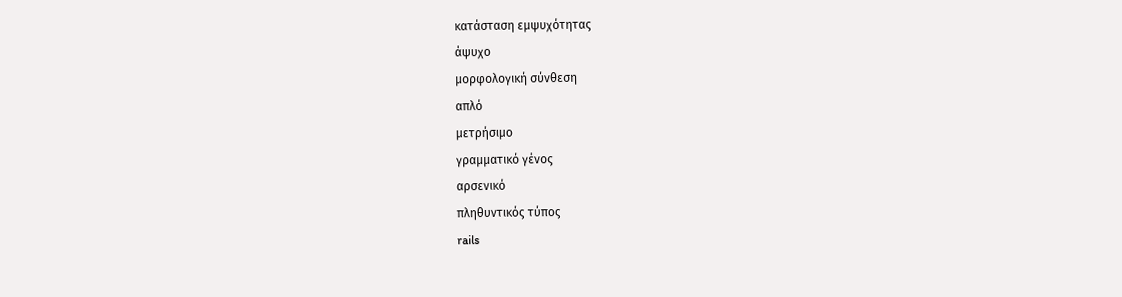κατάσταση εμψυχότητας
άψυχο
μορφολογική σύνθεση
απλό
μετρήσιμο
γραμματικό γένος
αρσενικό
πληθυντικός τύπος
rails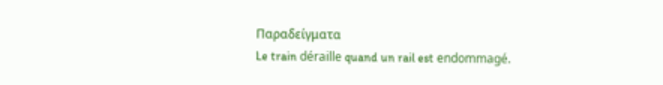Παραδείγματα
Le train déraille quand un rail est endommagé.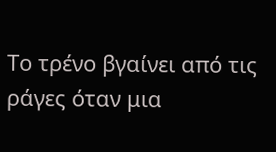Το τρένο βγαίνει από τις ράγες όταν μια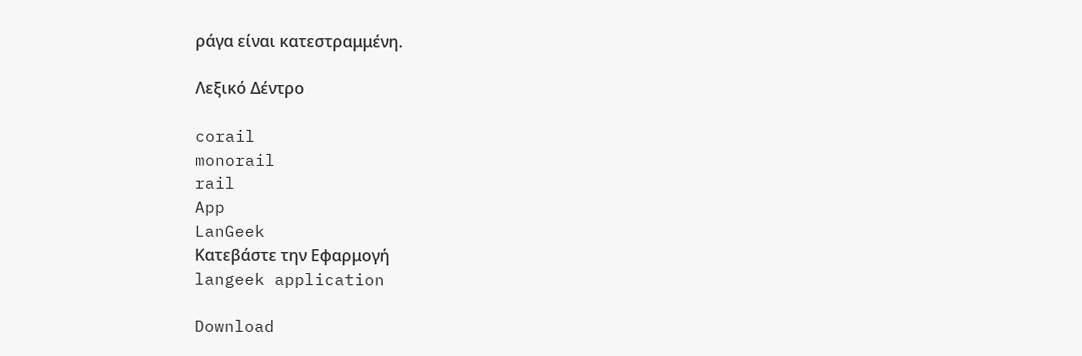ράγα είναι κατεστραμμένη.

Λεξικό Δέντρο

corail
monorail
rail
App
LanGeek
Κατεβάστε την Εφαρμογή
langeek application

Download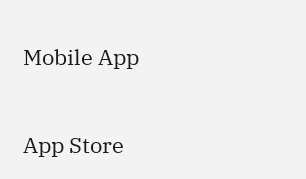Mobile App

App Store